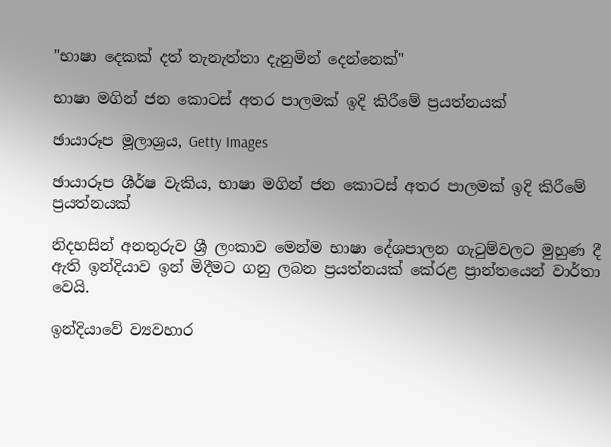"භාෂා දෙකක් දත් තැනැත්තා දැනුමින් දෙන්නෙක්"

භාෂා මගින් ජන කොටස් අතර පාලමක් ඉදි කිරීමේ ප්‍රයත්නයක්

ඡායාරූප මූලාශ්‍රය, Getty Images

ඡායාරූප ශීර්ෂ වැකිය, භාෂා මගින් ජන කොටස් අතර පාලමක් ඉදි කිරීමේ ප්‍රයත්නයක්

නිදහසින් අනතුරුව ශ්‍රී ලංකාව මෙන්ම භාෂා දේශපාලන ගැටුම්වලට මුහුණ දී ඇති ඉන්දියාව ඉන් මිදීමට ගනු ලබන ප්‍රයත්නයක් කේරළ ප්‍රාන්තයෙන් වාර්තා වෙයි.

ඉන්දියාවේ ව්‍යවහාර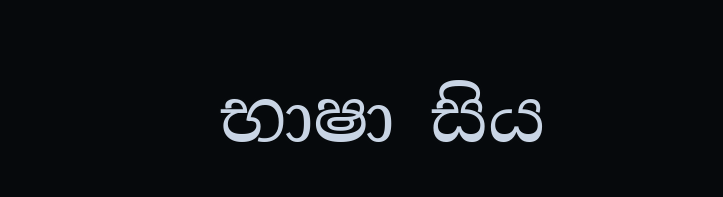භාෂා සිය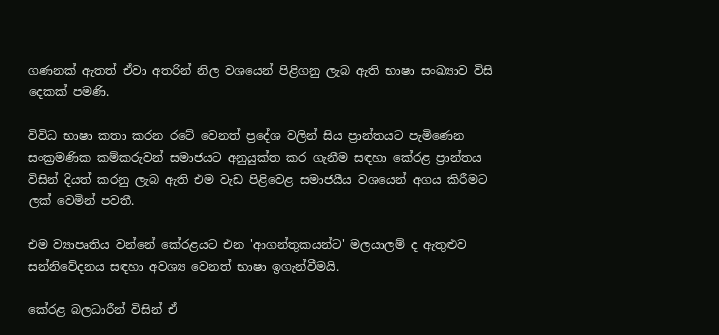ගණනක් ඇතත් ඒවා අතරින් නිල වශයෙන් පිළිගනු ලැබ ඇති භාෂා සංඛ්‍යාව විසි දෙකක් පමණි.

විවිධ භාෂා කතා කරන රටේ වෙනත් ප්‍රදේශ වලින් සිය ප්‍රාන්තයට පැමිණෙන සංක්‍රමණික කම්කරුවන් සමාජයට අනුයුක්ත කර ගැනීම සඳහා කේරළ ප්‍රාන්තය විසින් දියත් කරනු ලැබ ඇති එම වැඩ පිළිවෙළ සමාජයීය වශයෙන් අගය කිරීමට ලක් වෙමින් පවතී.

එම ව්‍යාපෘතිය වන්නේ කේරළයට එන 'ආගන්තුකයන්ට' මලයාලම් ද ඇතුළුව සන්නිවේදනය සඳහා අවශ්‍ය වෙනත් භාෂා ඉගැන්වීමයි.

කේරළ බලධාරීන් විසින් ඒ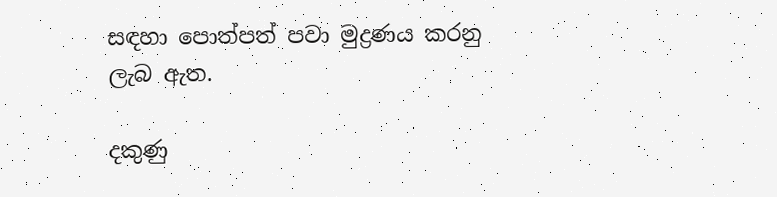සඳහා පොත්පත් පවා මුද්‍රණය කරනු ලැබ ඇත.

දකුණු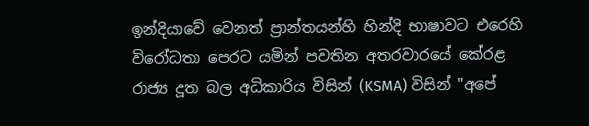ඉන්දියාවේ වෙනත් ප්‍රාන්තයන්හි හින්දි භාෂාවට එරෙහි විරෝධතා පෙරට යමින් පවතින අතරවාරයේ කේරළ රාජ්‍ය දූත බල අධිකාරිය විසින් (KSMA) විසින් "අපේ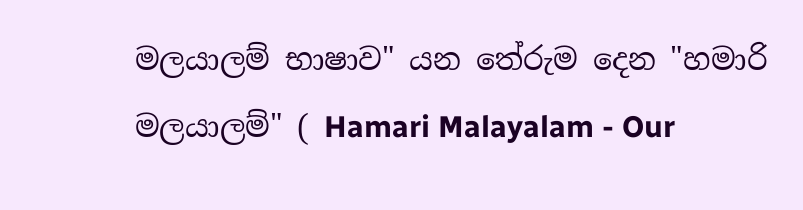මලයාලම් භාෂාව" යන තේරුම දෙන "හමාරි මලයාලම්" ( Hamari Malayalam - Our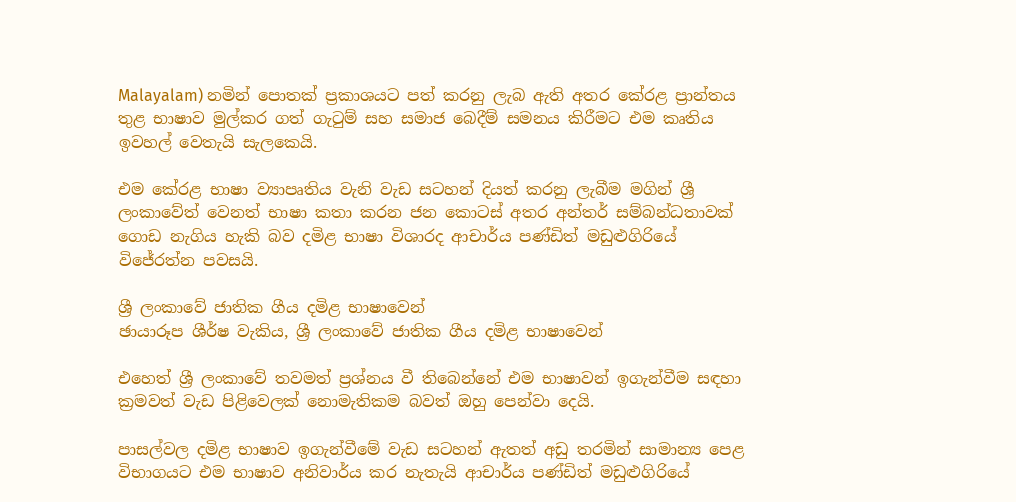Malayalam) නමින් පොතක් ප්‍රකාශයට පත් කරනු ලැබ ඇති අතර කේරළ ප්‍රාන්තය තුළ භාෂාව මුල්කර ගත් ගැටුම් සහ සමාජ බෙදීම් සමනය කිරීමට එම කෘතිය ඉවහල් වෙතැයි සැලකෙයි.

එම කේරළ භාෂා ව්‍යාපෘතිය වැනි වැඩ සටහන් දියත් කරනු ලැබීම මගින් ශ්‍රී ලංකාවේත් වෙනත් භාෂා කතා කරන ජන කොටස් අතර අන්තර් සම්බන්ධතාවක් ගොඩ නැගිය හැකි බව දමිළ භාෂා විශාරද ආචාර්ය පණ්ඩිත් මඩුළුගිරියේ විජේරත්න පවසයි.

ශ්‍රී ලංකාවේ ජාතික ගීය දමිළ භාෂාවෙන්
ඡායාරූප ශීර්ෂ වැකිය, ශ්‍රී ලංකාවේ ජාතික ගීය දමිළ භාෂාවෙන්

එහෙත් ශ්‍රී ලංකාවේ තවමත් ප්‍රශ්නය වී තිබෙන්නේ එම භාෂාවන් ඉගැන්වීම සඳහා ක්‍රමවත් වැඩ පිළිවෙලක් නොමැතිකම බවත් ඔහු පෙන්වා දෙයි.

පාසල්වල දමිළ භාෂාව ඉගැන්වීමේ වැඩ සටහන් ඇතත් අඩු තරමින් සාමාන්‍ය පෙළ විභාගයට එම භාෂාව අනිවාර්ය කර නැතැයි ආචාර්ය පණ්ඩිත් මඩුළුගිරියේ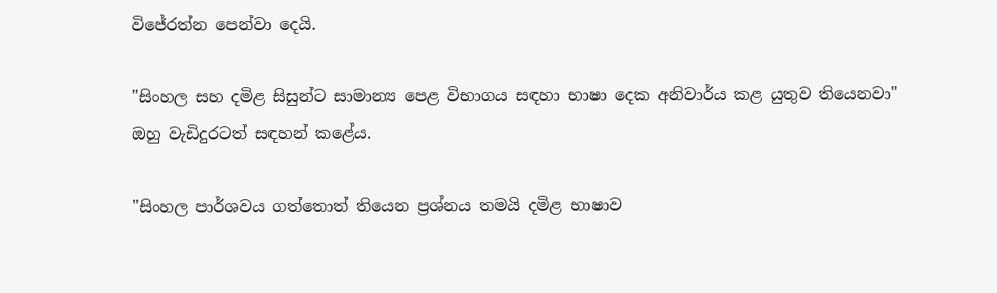විජේරත්න පෙන්වා දෙයි.

"සිංහල සහ දමිළ සිසුන්ට සාමාන්‍ය පෙළ විභාගය සඳහා භාෂා දෙක අනිවාර්ය කළ යුතුව තියෙනවා" ඔහු වැඩිදුරටත් සඳහන් කළේය.

"සිංහල පාර්ශවය ගත්තොත් තියෙන ප්‍රශ්නය තමයි දමිළ භාෂාව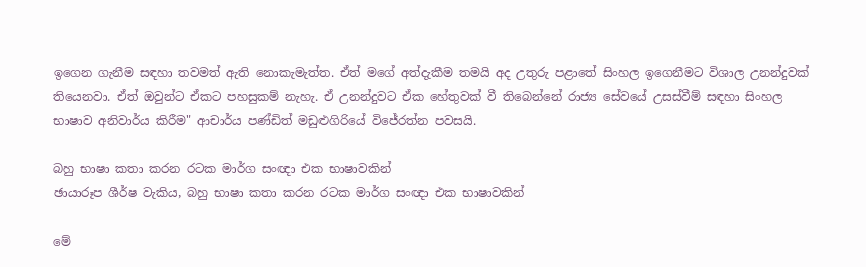ඉගෙන ගැනීම සඳහා තවමත් ඇති නොකැමැත්ත. ඒත් මගේ අත්දැකීම තමයි අද උතුරු පළාතේ සිංහල ඉගෙනීමට විශාල උනන්දුවක් තියෙනවා. ඒත් ඔවුන්ට ඒකට පහසුකම් නැහැ. ඒ උනන්දුවට ඒක හේතුවක් වී තිබෙන්නේ රාජ්‍ය සේවයේ උසස්වීම් සඳහා සිංහල භාෂාව අනිවාර්ය කිරීම" ආචාර්ය පණ්ඩිත් මඩුළුගිරියේ විජේරත්න පවසයි.

බහු භාෂා කතා කරන රටක මාර්ග සංඥා එක භාෂාවකින්
ඡායාරූප ශීර්ෂ වැකිය, බහු භාෂා කතා කරන රටක මාර්ග සංඥා එක භාෂාවකින්

මේ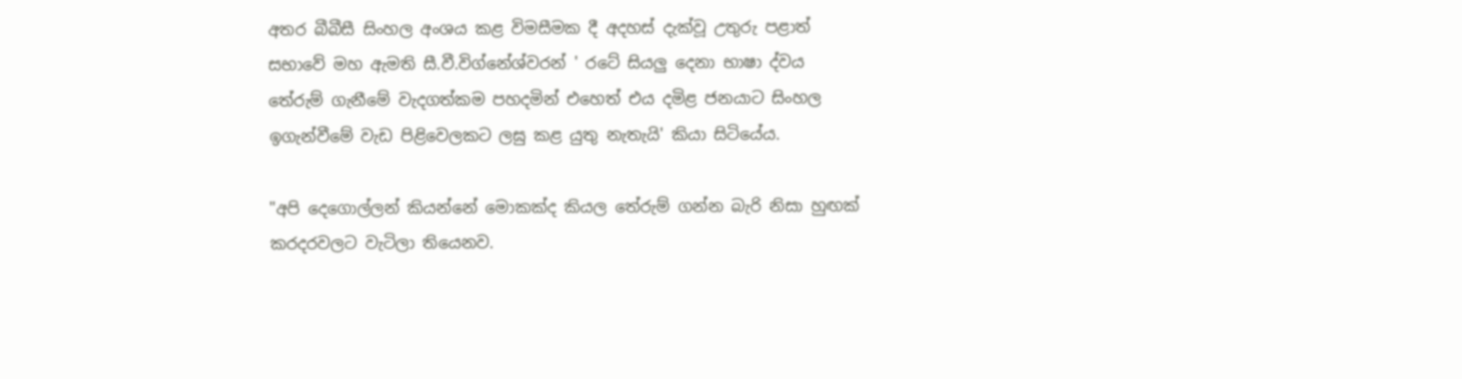අතර බීබීසී සිංහල අංශය කළ විමසීමක දී අදහස් දැක්වූ උතුරු පළාත් සභාවේ මහ ඇමති සී.වී.විග්නේශ්වරන් ' රටේ සියලු දෙනා භාෂා ද්වය තේරුම් ගැනීමේ වැදගත්කම පහදමින් එහෙත් එය දමිළ ජනයාට සිංහල ඉගැන්වීමේ වැඩ පිළිවෙලකට ලඝු කළ යුතු නැතැයි' කියා සිටියේය.

"අපි දෙගොල්ලන් කියන්නේ මොකක්ද කියල තේරුම් ගන්න බැරි නිසා හුඟක් කරදරවලට වැටිලා තියෙනව.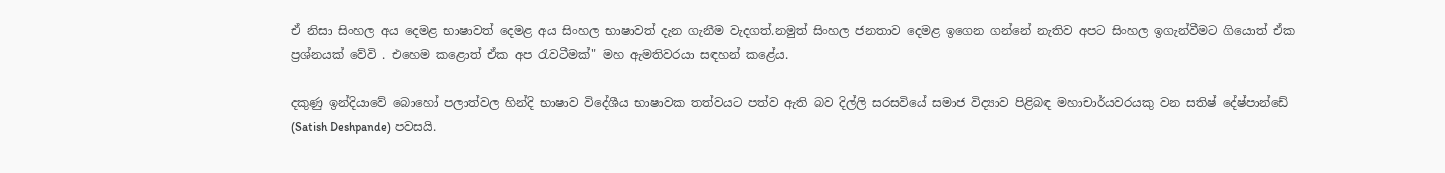ඒ නිසා සිංහල අය දෙමළ භාෂාවත් දෙමළ අය සිංහල භාෂාවත් දැන ගැනීම වැදගත්.නමුත් සිංහල ජනතාව දෙමළ ඉගෙන ගන්නේ නැතිව අපට සිංහල ඉගැන්වීමට ගියොත් ඒක ප්‍රශ්නයක් වේවි . එහෙම කළොත් ඒක අප රැවටීමක්" මහ ඇමතිවරයා සඳහන් කළේය.

දකුණු ඉන්දියාවේ බොහෝ පලාත්වල හින්දි භාෂාව විදේශීය භාෂාවක තත්වයට පත්ව ඇති බව දිල්ලි සරසවියේ සමාජ විද්‍යාව පිළිබඳ මහාචාර්යවරයකු වන සතිෂ් දේෂ්පාන්ඩේ (Satish Deshpande) පවසයි.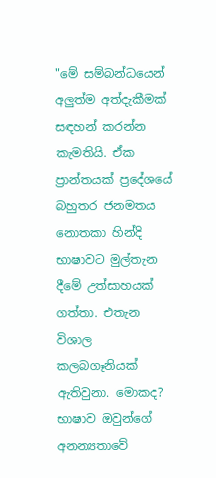"මේ සම්බන්ධයෙන් අලුත්ම අත්දැකීමක් සඳහන් කරන්න කැමතියි. ඒක ප්‍රාන්තයක් ප්‍රදේශයේ බහුතර ජනමතය නොතකා හින්දි භාෂාවට මුල්තැන දීමේ උත්සාහයක් ගත්තා. එතැන විශාල කලබගෑනියක් ඇතිවුනා. මොකද? භාෂාව ඔවුන්ගේ අනන්‍යතාවේ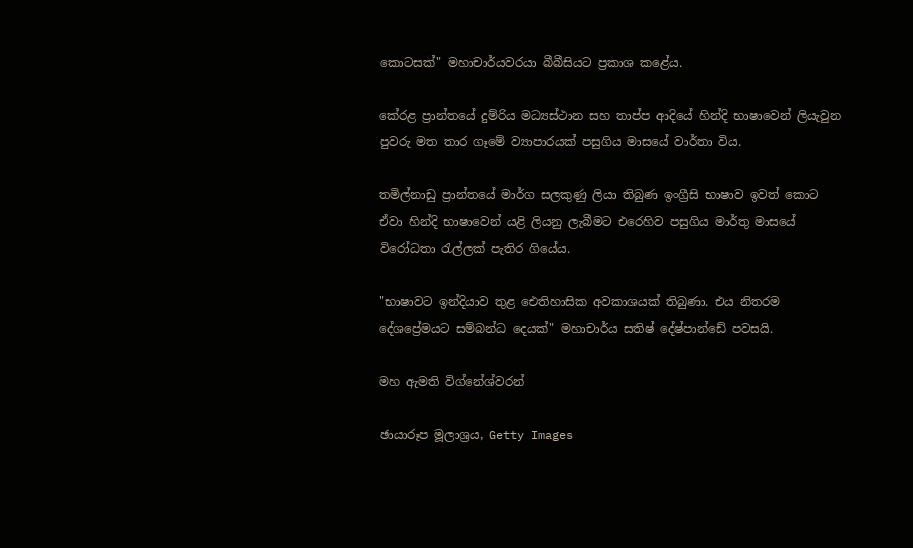කොටසක්" මහාචාර්යවරයා බීබීසියට ප්‍රකාශ කළේය.

කේරළ ප්‍රාන්තයේ දුම්රිය මධ්‍යස්ථාන සහ තාප්ප ආදියේ හින්දි භාෂාවෙන් ලියැවුන පුවරු මත තාර ගෑමේ ව්‍යාපාරයක් පසුගිය මාසයේ වාර්තා විය.

තමිල්නාඩු ප්‍රාන්තයේ මාර්ග සලකුණු ලියා තිබුණ ඉංග්‍රීසි භාෂාව ඉවත් කොට ඒවා හින්දි භාෂාවෙන් යළි ලියනු ලැබීමට එරෙහිව පසුගිය මාර්තු මාසයේ විරෝධතා රැල්ලක් පැතිර ගියේය.

"භාෂාවට ඉන්දියාව තුළ ඓතිහාසික අවකාශයක් තිබුණා. එය නිතරම දේශප්‍රේමයට සම්බන්ධ දෙයක්" මහාචාර්ය සතිෂ් දේෂ්පාන්ඩේ පවසයි.

මහ ඇමති විග්නේශ්වරන්

ඡායාරූප මූලාශ්‍රය, Getty Images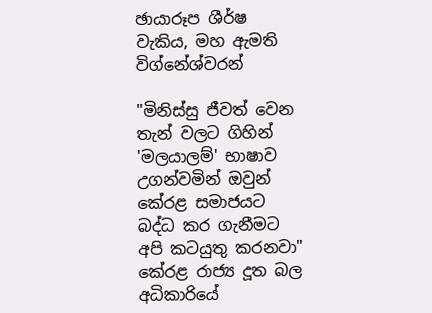ඡායාරූප ශීර්ෂ වැකිය, මහ ඇමති විග්නේශ්වරන්

"මිනිස්සු ජීවත් වෙන තැන් වලට ගිහින් 'මලයාලම්' භාෂාව උගන්වමින් ඔවුන් කේරළ සමාජයට බද්ධ කර ගැනීමට අපි කටයුතු කරනවා" කේරළ රාජ්‍ය දූත බල අධිකාරියේ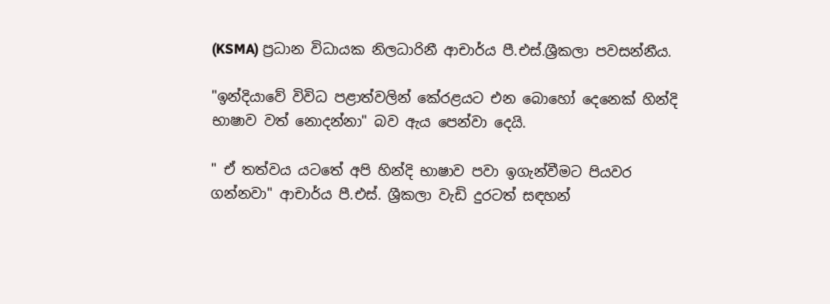(KSMA) ප්‍රධාන විධායක නිලධාරිනී ආචාර්ය පී.එස්.ශ්‍රීකලා පවසන්නීය.

"ඉන්දියාවේ විවිධ පළාත්වලින් කේරළයට එන බොහෝ දෙනෙක් හින්දි භාෂාව වත් නොදන්නා" බව ඇය පෙන්වා දෙයි.

" ඒ තත්වය යටතේ අපි හින්දි භාෂාව පවා ඉගැන්වීමට පියවර ගන්නවා" ආචාර්ය පී.එස්. ශ්‍රීකලා වැඩි දුරටත් සඳහන්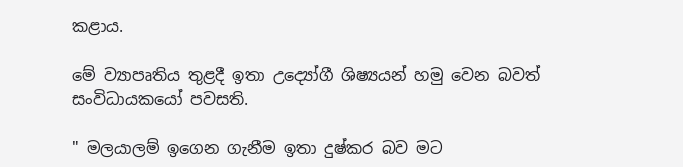කළාය.

මේ ව්‍යාපෘතිය තුළදී ඉතා උද්‍යෝගී ශිෂ්‍යයන් හමු වෙන බවත් සංවිධායකයෝ පවසති.

" මලයාලම් ඉගෙන ගැනීම ඉතා දුෂ්කර බව මට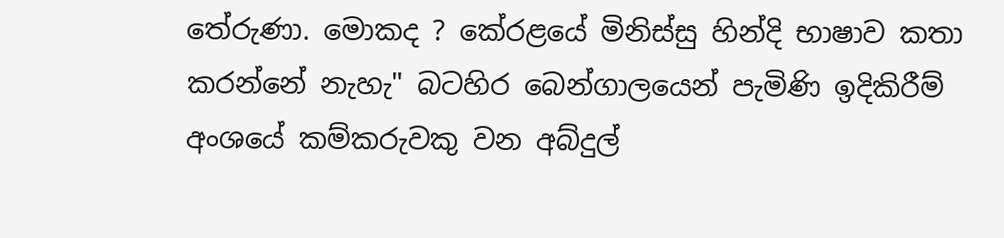තේරුණා. මොකද ? කේරළයේ මිනිස්සු හින්දි භාෂාව කතා කරන්නේ නැහැ" බටහිර බෙන්ගාලයෙන් පැමිණි ඉදිකිරීම් අංශයේ කම්කරුවකු වන අබ්දුල්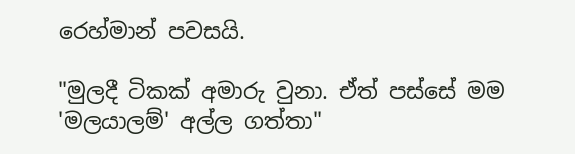රෙහ්මාන් පවසයි.

"මුලදී ටිකක් අමාරු වුනා. ඒත් පස්සේ මම 'මලයාලම්' අල්ල ගත්තා"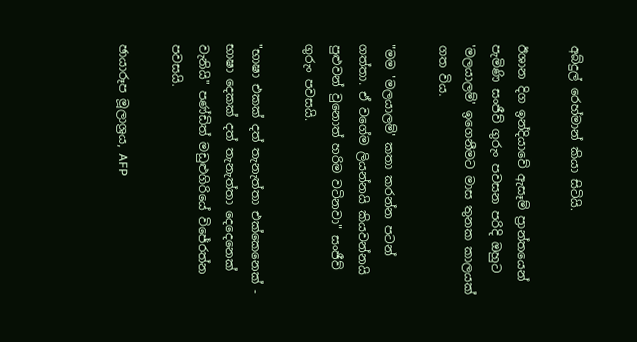අබ්දුල් රෙහ්මාන් කියා සිටියි.

ඊශාන දිග ඉන්දියාවේ ඇසෑම් ප්‍රාන්තයෙන් පැමිණි සංජීව් ගුරුං පවසන පරිදි ඔහුට 'මලයාලම්' ඉගෙනීමට මාස තුනක කාලයක් ගත විය.

"මම 'මලයාලම්' කතා කරන්න පටන් ගත්තා. ඒ වගේම ලියන්නයි කියවන්නයි පුළුවන් වුනොත් හරිම වටිනවා" සංජීව් ගුරුං පවසයි.

"භාෂා එකක් දත් තැනැත්තා එක්කෙනෙක් - භාෂා දෙකක් දත් තැනැත්තා දෙදෙනෙක් වැනියි" පණ්ඩිත් මඩුළුගිරියේ විජේරත්න පවසයි.

ඡායාරූප මූලාශ්‍රය, AFP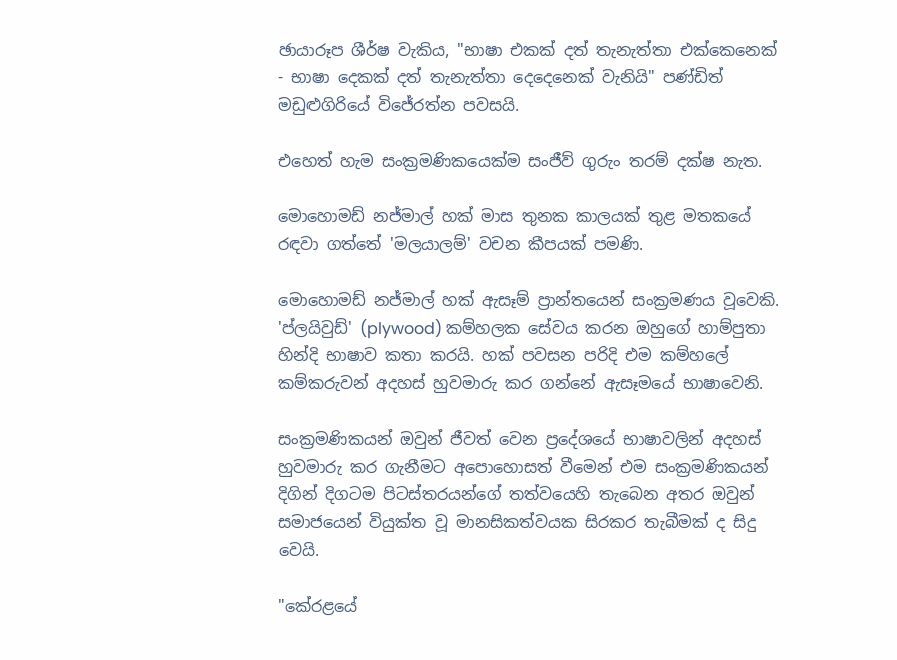ඡායාරූප ශීර්ෂ වැකිය, "භාෂා එකක් දත් තැනැත්තා එක්කෙනෙක් - භාෂා දෙකක් දත් තැනැත්තා දෙදෙනෙක් වැනියි" පණ්ඩිත් මඩුළුගිරියේ විජේරත්න පවසයි.

එහෙත් හැම සංක්‍රමණිකයෙක්ම සංජීව් ගුරුං තරම් දක්ෂ නැත.

මොහොමඩ් නජ්මාල් හක් මාස තුනක කාලයක් තුළ මතකයේ රඳවා ගත්තේ 'මලයාලම්' වචන කීපයක් පමණි.

මොහොමඩ් නජ්මාල් හක් ඇසෑම් ප්‍රාන්තයෙන් සංක්‍රමණය වූවෙකි. 'ප්ලයිවුඩ්' (plywood) කම්හලක සේවය කරන ඔහුගේ හාම්පුතා හින්දි භාෂාව කතා කරයි. හක් පවසන පරිදි එම කම්හලේ කම්කරුවන් අදහස් හුවමාරු කර ගන්නේ ඇසෑමයේ භාෂාවෙනි.

සංක්‍රමණිකයන් ඔවුන් ජීවත් වෙන ප්‍රදේශයේ භාෂාවලින් අදහස් හුවමාරු කර ගැනීමට අපොහොසත් වීමෙන් එම සංක්‍රමණිකයන් දිගින් දිගටම පිටස්තරයන්ගේ තත්වයෙහි තැබෙන අතර ඔවුන් සමාජයෙන් වියුක්ත වූ මානසිකත්වයක සිරකර තැබීමක් ද සිදු වෙයි.

"කේරළයේ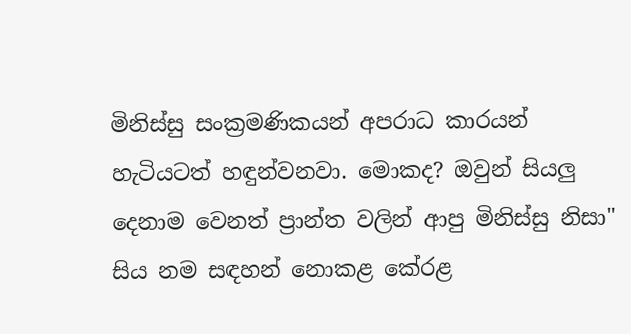මිනිස්සු සංක්‍රමණිකයන් අපරාධ කාරයන් හැටියටත් හඳුන්වනවා. මොකද? ඔවුන් සියලු දෙනාම වෙනත් ප්‍රාන්ත වලින් ආපු මිනිස්සු නිසා" සිය නම සඳහන් නොකළ කේරළ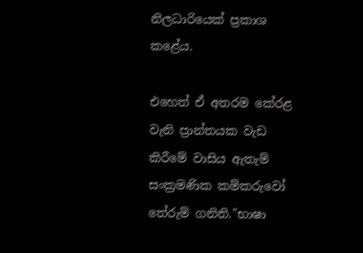නිලධාරියෙක් ප්‍රකාශ කළේය.

එහෙත් ඒ අතරම කේරළ වැනි ප්‍රාන්තයක වැඩ කිරීමේ වාසිය ඇතැම් සංක්‍රමණික කම්කරුවෝ තේරුම් ගනිති."භාෂා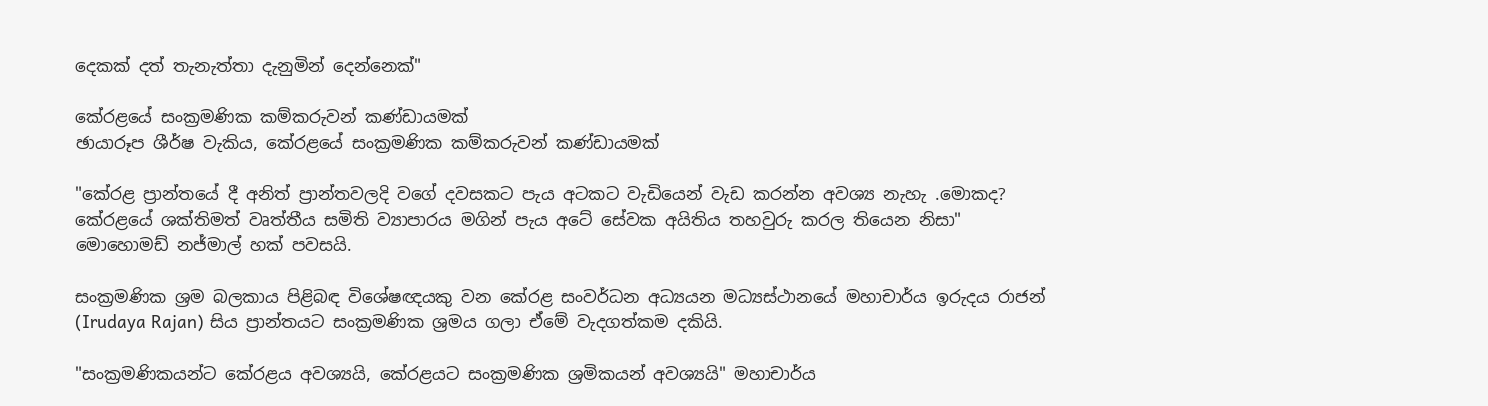දෙකක් දත් තැනැත්තා දැනුමින් දෙන්නෙක්"

කේරළයේ සංක්‍රමණික කම්කරුවන් කණ්ඩායමක්
ඡායාරූප ශීර්ෂ වැකිය, කේරළයේ සංක්‍රමණික කම්කරුවන් කණ්ඩායමක්

"කේරළ ප්‍රාන්තයේ දී අනිත් ප්‍රාන්තවලදි වගේ දවසකට පැය අටකට වැඩියෙන් වැඩ කරන්න අවශ්‍ය නැහැ .මොකද? කේරළයේ ශක්තිමත් වෘත්තීය සමිති ව්‍යාපාරය මගින් පැය අටේ සේවක අයිතිය තහවුරු කරල තියෙන නිසා" මොහොමඩ් නජ්මාල් හක් පවසයි.

සංක්‍රමණික ශ්‍රම බලකාය පිළිබඳ විශේෂඥයකු වන කේරළ සංවර්ධන අධ්‍යයන මධ්‍යස්ථානයේ මහාචාර්ය ඉරුදය රාජන් (Irudaya Rajan) සිය ප්‍රාන්තයට සංක්‍රමණික ශ්‍රමය ගලා ඒමේ වැදගත්කම දකියි.

"සංක්‍රමණිකයන්ට කේරළය අවශ්‍යයි, කේරළයට සංක්‍රමණික ශ්‍රමිකයන් අවශ්‍යයි" මහාචාර්ය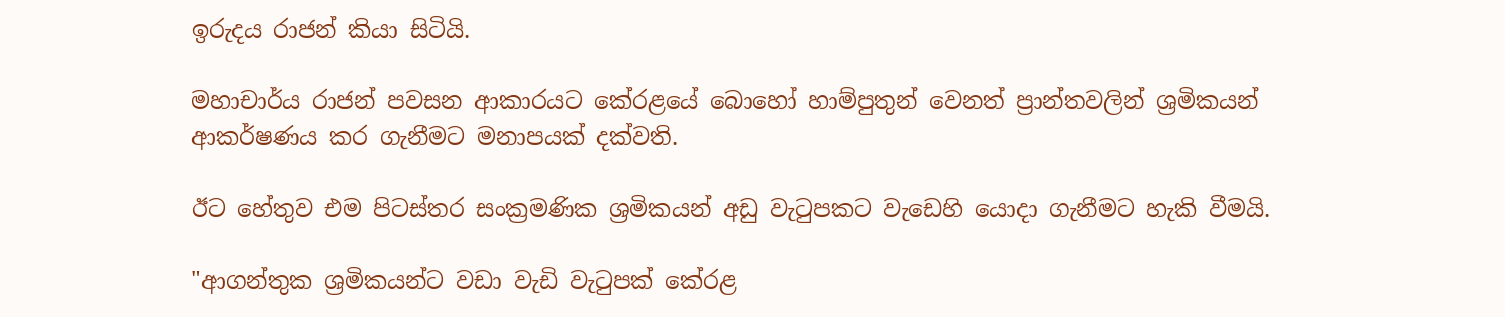ඉරුදය රාජන් කියා සිටියි.

මහාචාර්ය රාජන් පවසන ආකාරයට කේරළයේ බොහෝ හාම්පුතුන් වෙනත් ප්‍රාන්තවලින් ශ්‍රමිකයන් ආකර්ෂණය කර ගැනීමට මනාපයක් දක්වති.

ඊට හේතුව එම පිටස්තර සංක්‍රමණික ශ්‍රමිකයන් අඩු වැටුපකට වැඩෙහි යොදා ගැනීමට හැකි වීමයි.

"ආගන්තුක ශ්‍රමිකයන්ට වඩා වැඩි වැටුපක් කේරළ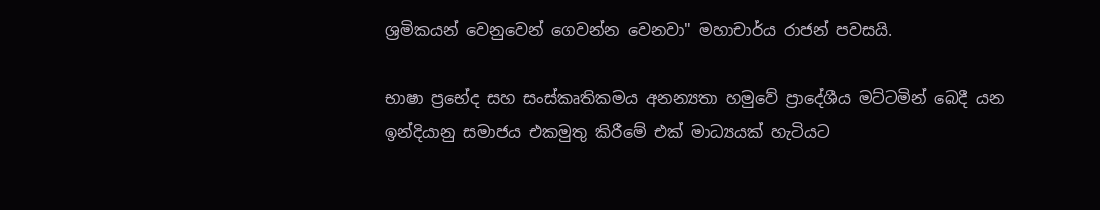ශ්‍රමිකයන් වෙනුවෙන් ගෙවන්න වෙනවා" මහාචාර්ය රාජන් පවසයි.

භාෂා ප්‍රභේද සහ සංස්කෘතිකමය අනන්‍යතා හමුවේ ප්‍රාදේශීය මට්ටමින් බෙදී යන ඉන්දියානු සමාජය එකමුතු කිරීමේ එක් මාධ්‍යයක් හැටියට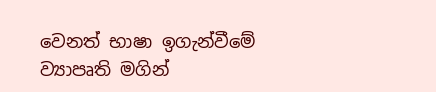වෙනත් භාෂා ඉගැන්වීමේ ව්‍යාපෘති මගින්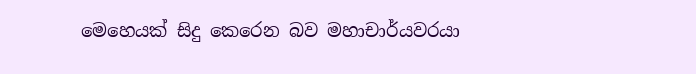මෙහෙයක් සිදු කෙරෙන බව මහාචාර්යවරයා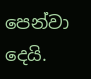පෙන්වා දෙයි.